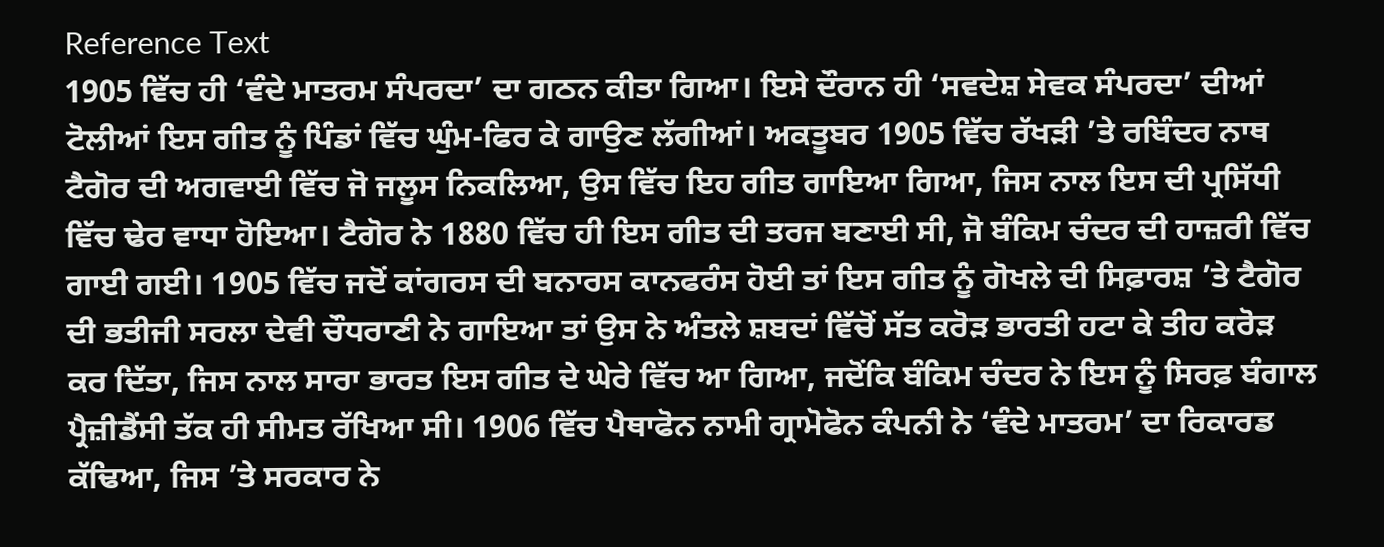Reference Text
1905 ਵਿੱਚ ਹੀ ‘ਵੰਦੇ ਮਾਤਰਮ ਸੰਪਰਦਾ’ ਦਾ ਗਠਨ ਕੀਤਾ ਗਿਆ। ਇਸੇ ਦੌਰਾਨ ਹੀ ‘ਸਵਦੇਸ਼ ਸੇਵਕ ਸੰਪਰਦਾ’ ਦੀਆਂ ਟੋਲੀਆਂ ਇਸ ਗੀਤ ਨੂੰ ਪਿੰਡਾਂ ਵਿੱਚ ਘੁੰਮ-ਫਿਰ ਕੇ ਗਾਉਣ ਲੱਗੀਆਂ। ਅਕਤੂਬਰ 1905 ਵਿੱਚ ਰੱਖਡ਼ੀ ’ਤੇ ਰਬਿੰਦਰ ਨਾਥ ਟੈਗੋਰ ਦੀ ਅਗਵਾਈ ਵਿੱਚ ਜੋ ਜਲੂਸ ਨਿਕਲਿਆ, ਉਸ ਵਿੱਚ ਇਹ ਗੀਤ ਗਾਇਆ ਗਿਆ, ਜਿਸ ਨਾਲ ਇਸ ਦੀ ਪ੍ਰਸਿੱਧੀ ਵਿੱਚ ਢੇਰ ਵਾਧਾ ਹੋਇਆ। ਟੈਗੋਰ ਨੇ 1880 ਵਿੱਚ ਹੀ ਇਸ ਗੀਤ ਦੀ ਤਰਜ ਬਣਾਈ ਸੀ, ਜੋ ਬੰਕਿਮ ਚੰਦਰ ਦੀ ਹਾਜ਼ਰੀ ਵਿੱਚ ਗਾਈ ਗਈ। 1905 ਵਿੱਚ ਜਦੋਂ ਕਾਂਗਰਸ ਦੀ ਬਨਾਰਸ ਕਾਨਫਰੰਸ ਹੋਈ ਤਾਂ ਇਸ ਗੀਤ ਨੂੰ ਗੋਖਲੇ ਦੀ ਸਿਫ਼ਾਰਸ਼ ’ਤੇ ਟੈਗੋਰ ਦੀ ਭਤੀਜੀ ਸਰਲਾ ਦੇਵੀ ਚੌਧਰਾਣੀ ਨੇ ਗਾਇਆ ਤਾਂ ਉਸ ਨੇ ਅੰਤਲੇ ਸ਼ਬਦਾਂ ਵਿੱਚੋਂ ਸੱਤ ਕਰੋੜ ਭਾਰਤੀ ਹਟਾ ਕੇ ਤੀਹ ਕਰੋੜ ਕਰ ਦਿੱਤਾ, ਜਿਸ ਨਾਲ ਸਾਰਾ ਭਾਰਤ ਇਸ ਗੀਤ ਦੇ ਘੇਰੇ ਵਿੱਚ ਆ ਗਿਆ, ਜਦੋਂਕਿ ਬੰਕਿਮ ਚੰਦਰ ਨੇ ਇਸ ਨੂੰ ਸਿਰਫ਼ ਬੰਗਾਲ ਪ੍ਰੈਜ਼ੀਡੈਂਸੀ ਤੱਕ ਹੀ ਸੀਮਤ ਰੱਖਿਆ ਸੀ। 1906 ਵਿੱਚ ਪੈਥਾਫੋਨ ਨਾਮੀ ਗ੍ਰਾਮੋਫੋਨ ਕੰਪਨੀ ਨੇ ‘ਵੰਦੇ ਮਾਤਰਮ’ ਦਾ ਰਿਕਾਰਡ ਕੱਢਿਆ, ਜਿਸ ’ਤੇ ਸਰਕਾਰ ਨੇ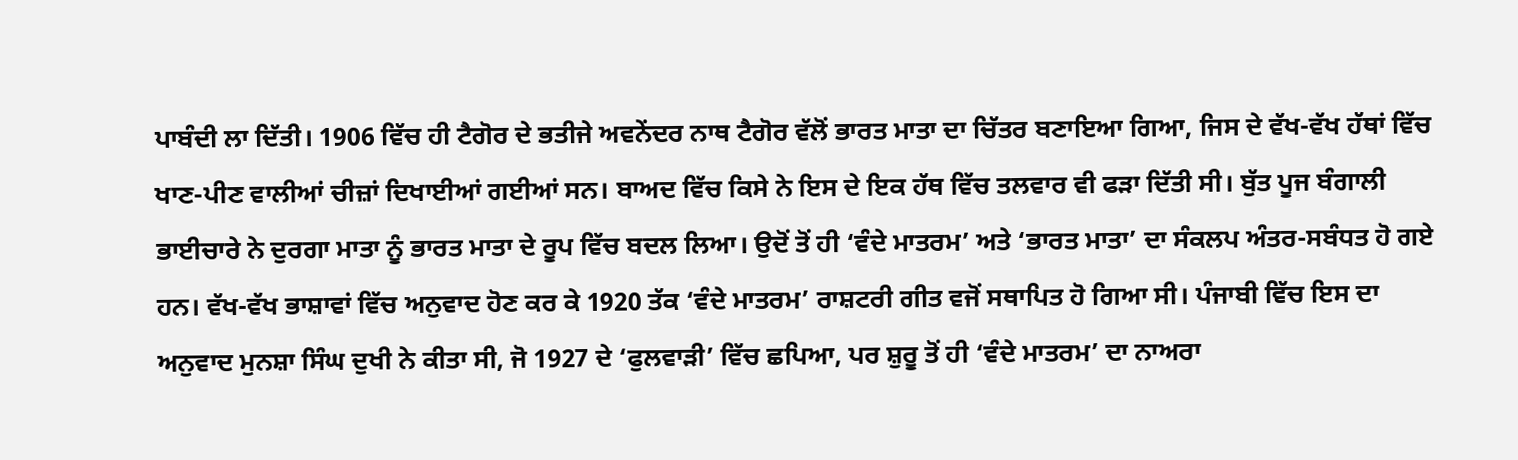ਪਾਬੰਦੀ ਲਾ ਦਿੱਤੀ। 1906 ਵਿੱਚ ਹੀ ਟੈਗੋਰ ਦੇ ਭਤੀਜੇ ਅਵਨੇਂਦਰ ਨਾਥ ਟੈਗੋਰ ਵੱਲੋਂ ਭਾਰਤ ਮਾਤਾ ਦਾ ਚਿੱਤਰ ਬਣਾਇਆ ਗਿਆ, ਜਿਸ ਦੇ ਵੱਖ-ਵੱਖ ਹੱਥਾਂ ਵਿੱਚ ਖਾਣ-ਪੀਣ ਵਾਲੀਆਂ ਚੀਜ਼ਾਂ ਦਿਖਾਈਆਂ ਗਈਆਂ ਸਨ। ਬਾਅਦ ਵਿੱਚ ਕਿਸੇ ਨੇ ਇਸ ਦੇ ਇਕ ਹੱਥ ਵਿੱਚ ਤਲਵਾਰ ਵੀ ਫੜਾ ਦਿੱਤੀ ਸੀ। ਬੁੱਤ ਪੂਜ ਬੰਗਾਲੀ ਭਾਈਚਾਰੇ ਨੇ ਦੁਰਗਾ ਮਾਤਾ ਨੂੰ ਭਾਰਤ ਮਾਤਾ ਦੇ ਰੂਪ ਵਿੱਚ ਬਦਲ ਲਿਆ। ਉਦੋਂ ਤੋਂ ਹੀ ‘ਵੰਦੇ ਮਾਤਰਮ’ ਅਤੇ ‘ਭਾਰਤ ਮਾਤਾ’ ਦਾ ਸੰਕਲਪ ਅੰਤਰ-ਸਬੰਧਤ ਹੋ ਗਏ ਹਨ। ਵੱਖ-ਵੱਖ ਭਾਸ਼ਾਵਾਂ ਵਿੱਚ ਅਨੁਵਾਦ ਹੋਣ ਕਰ ਕੇ 1920 ਤੱਕ ‘ਵੰਦੇ ਮਾਤਰਮ’ ਰਾਸ਼ਟਰੀ ਗੀਤ ਵਜੋਂ ਸਥਾਪਿਤ ਹੋ ਗਿਆ ਸੀ। ਪੰਜਾਬੀ ਵਿੱਚ ਇਸ ਦਾ ਅਨੁਵਾਦ ਮੁਨਸ਼ਾ ਸਿੰਘ ਦੁਖੀ ਨੇ ਕੀਤਾ ਸੀ, ਜੋ 1927 ਦੇ ‘ਫੁਲਵਾੜੀ’ ਵਿੱਚ ਛਪਿਆ, ਪਰ ਸ਼ੁਰੂ ਤੋਂ ਹੀ ‘ਵੰਦੇ ਮਾਤਰਮ’ ਦਾ ਨਾਅਰਾ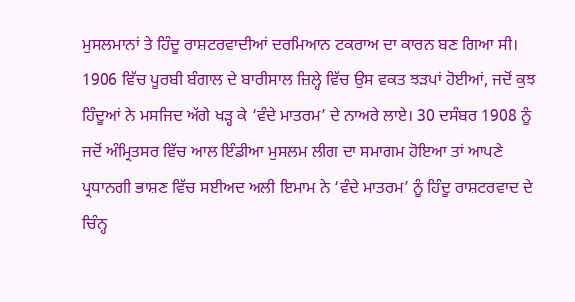ਮੁਸਲਮਾਨਾਂ ਤੇ ਹਿੰਦੂ ਰਾਸ਼ਟਰਵਾਦੀਆਂ ਦਰਮਿਆਨ ਟਕਰਾਅ ਦਾ ਕਾਰਨ ਬਣ ਗਿਆ ਸੀ। 1906 ਵਿੱਚ ਪੂਰਬੀ ਬੰਗਾਲ ਦੇ ਬਾਰੀਸਾਲ ਜ਼ਿਲ੍ਹੇ ਵਿੱਚ ਉਸ ਵਕਤ ਝੜਪਾਂ ਹੋਈਆਂ, ਜਦੋਂ ਕੁਝ ਹਿੰਦੂਆਂ ਨੇ ਮਸਜਿਦ ਅੱਗੇ ਖੜ੍ਹ ਕੇ ‘ਵੰਦੇ ਮਾਤਰਮ’ ਦੇ ਨਾਅਰੇ ਲਾਏ। 30 ਦਸੰਬਰ 1908 ਨੂੰ ਜਦੋਂ ਅੰਮ੍ਰਿਤਸਰ ਵਿੱਚ ਆਲ ਇੰਡੀਆ ਮੁਸਲਮ ਲੀਗ ਦਾ ਸਮਾਗਮ ਹੋਇਆ ਤਾਂ ਆਪਣੇ ਪ੍ਰਧਾਨਗੀ ਭਾਸ਼ਣ ਵਿੱਚ ਸਈਅਦ ਅਲੀ ਇਮਾਮ ਨੇ ‘ਵੰਦੇ ਮਾਤਰਮ’ ਨੂੰ ਹਿੰਦੂ ਰਾਸ਼ਟਰਵਾਦ ਦੇ ਚਿੰਨ੍ਹ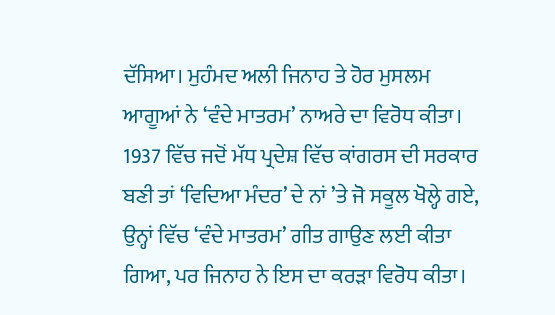ਦੱਸਿਆ। ਮੁਹੰਮਦ ਅਲੀ ਜਿਨਾਹ ਤੇ ਹੋਰ ਮੁਸਲਮ ਆਗੂਆਂ ਨੇ ‘ਵੰਦੇ ਮਾਤਰਮ’ ਨਾਅਰੇ ਦਾ ਵਿਰੋਧ ਕੀਤਾ। 1937 ਵਿੱਚ ਜਦੋਂ ਮੱਧ ਪ੍ਰਦੇਸ਼ ਵਿੱਚ ਕਾਂਗਰਸ ਦੀ ਸਰਕਾਰ ਬਣੀ ਤਾਂ ‘ਵਿਦਿਆ ਮੰਦਰ’ ਦੇ ਨਾਂ ’ਤੇ ਜੋ ਸਕੂਲ ਖੋਲ੍ਹੇ ਗਏ, ਉਨ੍ਹਾਂ ਵਿੱਚ ‘ਵੰਦੇ ਮਾਤਰਮ’ ਗੀਤ ਗਾਉਣ ਲਈ ਕੀਤਾ ਗਿਆ, ਪਰ ਜਿਨਾਹ ਨੇ ਇਸ ਦਾ ਕਰੜਾ ਵਿਰੋਧ ਕੀਤਾ।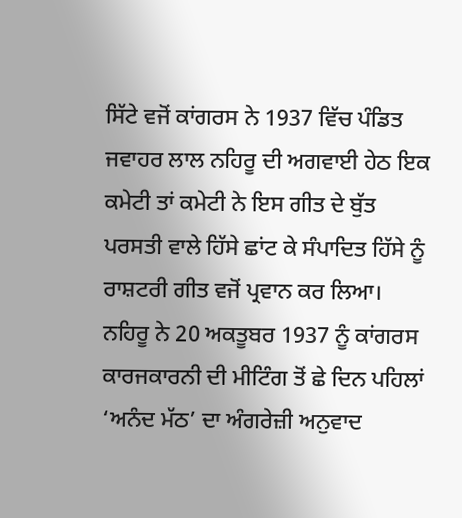ਸਿੱਟੇ ਵਜੋਂ ਕਾਂਗਰਸ ਨੇ 1937 ਵਿੱਚ ਪੰਡਿਤ ਜਵਾਹਰ ਲਾਲ ਨਹਿਰੂ ਦੀ ਅਗਵਾਈ ਹੇਠ ਇਕ ਕਮੇਟੀ ਤਾਂ ਕਮੇਟੀ ਨੇ ਇਸ ਗੀਤ ਦੇ ਬੁੱਤ ਪਰਸਤੀ ਵਾਲੇ ਹਿੱਸੇ ਛਾਂਟ ਕੇ ਸੰਪਾਦਿਤ ਹਿੱਸੇ ਨੂੰ ਰਾਸ਼ਟਰੀ ਗੀਤ ਵਜੋਂ ਪ੍ਰਵਾਨ ਕਰ ਲਿਆ। ਨਹਿਰੂ ਨੇ 20 ਅਕਤੂਬਰ 1937 ਨੂੰ ਕਾਂਗਰਸ ਕਾਰਜਕਾਰਨੀ ਦੀ ਮੀਟਿੰਗ ਤੋਂ ਛੇ ਦਿਨ ਪਹਿਲਾਂ ‘ਅਨੰਦ ਮੱਠ’ ਦਾ ਅੰਗਰੇਜ਼ੀ ਅਨੁਵਾਦ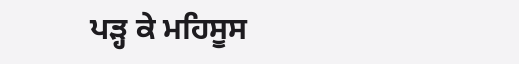ਪੜ੍ਹ ਕੇ ਮਹਿਸੂਸ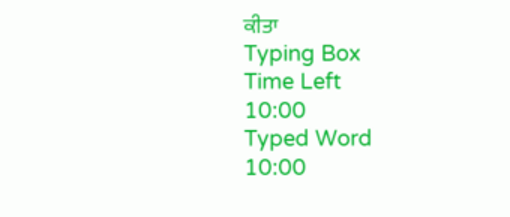ਕੀਤਾ
Typing Box
Time Left
10:00
Typed Word
10:00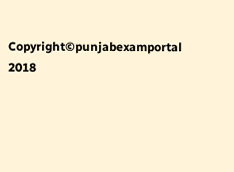Copyright©punjabexamportal 2018